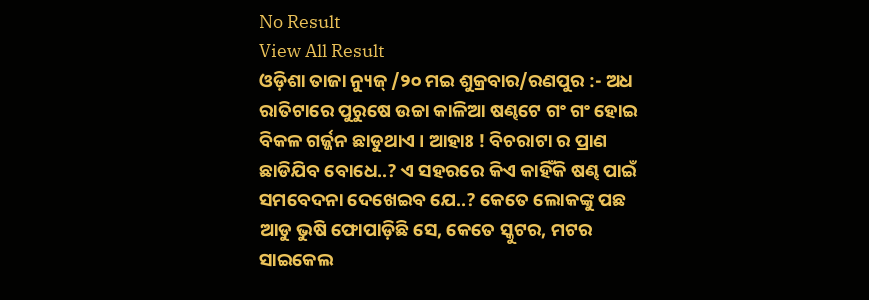No Result
View All Result
ଓଡ଼ିଶା ତାଜା ନ୍ୟୁଜ୍ /୨୦ ମଇ ଶୁକ୍ରବାର/ରଣପୁର :- ଅଧ ରାତିଟାରେ ପୁରୁଷେ ଉଚ୍ଚା କାଳିଆ ଷଣ୍ଢଟେ ଗଂ ଗଂ ହୋଇ ବିକଳ ଗର୍ଜ୍ଜନ ଛାଡୁଥାଏ । ଆହାଃ ! ବିଚରାଟା ର ପ୍ରାଣ ଛାଡିଯିବ ବୋଧେ..? ଏ ସହରରେ କିଏ କାହିଁକି ଷଣ୍ଢ ପାଇଁ ସମବେଦନା ଦେଖେଇବ ଯେ..? କେତେ ଲୋକଙ୍କୁ ପଛ ଆଡୁ ଭୁଷି ଫୋପାଡ଼ିଛି ସେ, କେତେ ସ୍କୁଟର, ମଟର ସାଇକେଲ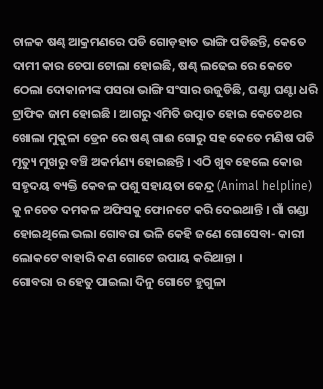ଚାଳକ ଷଣ୍ଢ ଆକ୍ରମଣରେ ପଡି ଗୋଡ଼ହାତ ଭାଙ୍ଗି ପଡିଛନ୍ତି, କେତେ ଦାମୀ କାର ଚେପା ଟୋଲା ହୋଇଛି, ଷଣ୍ଢ ଲଢେଇ ରେ କେତେ ଠେଲା ଦୋକାନୀଙ୍କ ପସରା ଭାଙ୍ଗି ସଂସାର ଉଜୁଡିଛି, ଘଣ୍ଟା ଘଣ୍ଟା ଧରି ଟ୍ରାଫିକ ଜାମ ହୋଇଛି । ଆଗରୁ ଏମିତି ଉତ୍ପାତ ହୋଇ କେତେଥର ଖୋଲା ମୁକୁଳା ଡ୍ରେନ ରେ ଷଣ୍ଢ ଗାଈ ଗୋରୁ ସହ କେତେ ମଣିଷ ପଡି ମୃତ୍ୟୁ ମୁଖରୁ ବଞ୍ଚି ଅକର୍ମଣ୍ୟ ହୋଇଛନ୍ତି । ଏଠି ଖୁବ ହେଲେ କୋଉ ସହୃଦୟ ବ୍ୟକ୍ତି କେବଳ ପଶୁ ସହାୟତା କେନ୍ଦ୍ର (Animal helpline) କୁ ନଚେତ ଦମକଳ ଅଫିସକୁ ଫୋନଟେ କରି ଦେଇଥାନ୍ତି । ଗାଁ ଗଣ୍ଡା ହୋଇଥିଲେ ଭଲା ଗୋବରା ଭଳି କେହି ଜଣେ ଗୋସେବା- କାରୀ ଲୋକଟେ ବାହାରି କଣ ଗୋଟେ ଉପାୟ କରିଥାନ୍ତା ।
ଗୋବରା ର ହେତୁ ପାଇଲା ଦିନୁ ଗୋଟେ ହୁଗୁଳା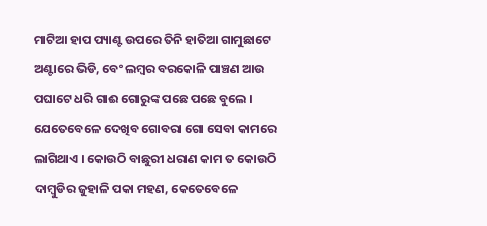ମାଟିଆ ହାପ ପ୍ୟାଣ୍ଟ ଉପରେ ତିନି ହାତିଆ ଗାମୁଛାଟେ ଅଣ୍ଟାରେ ଭିଡି, ବେଂ ଲମ୍ବର ବରକୋଳି ପାଞ୍ଚଣ ଆଉ ପଘାଟେ ଧରି ଗାଈ ଗୋରୁଙ୍କ ପଛେ ପଛେ ବୁଲେ । ଯେତେବେଳେ ଦେଖିବ ଗୋବରା ଗୋ ସେବା କାମରେ ଲାଗିଥାଏ । କୋଉଠି ବାଛୁରୀ ଧରାଣ କାମ ତ କୋଉଠି ଦାମ୍ବୁଡିର ଜୁହାଳି ପକା ମହଣ, କେତେବେଳେ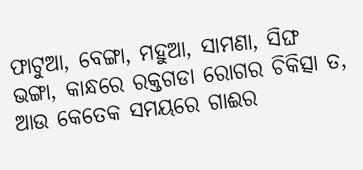ଫାଟୁଆ, ବେଙ୍ଗା, ମହୁଆ, ସାମଣା, ସିଙ୍ଘ ଭଙ୍ଗା, କାନ୍ଧରେ ରକ୍ତଗଡା ରୋଗର ଚିକିତ୍ସା ତ, ଆଉ କେତେକ ସମୟରେ ଗାଈର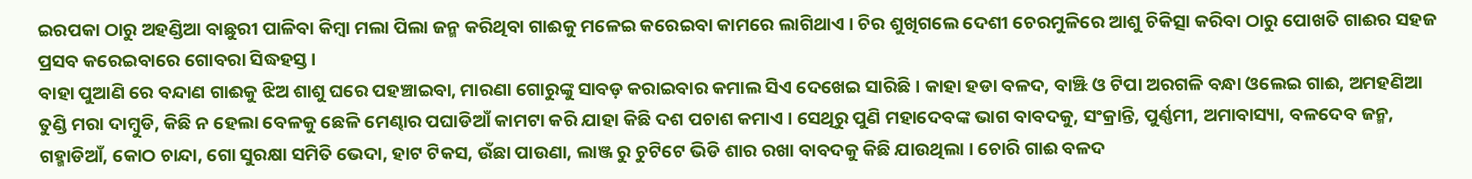ଇରପକା ଠାରୁ ଅହଣ୍ଡିଆ ବାଛୁରୀ ପାଳିବା କିମ୍ବା ମଲା ପିଲା ଜନ୍ମ କରିଥିବା ଗାଈକୁ ମଳେଇ କରେଇବା କାମରେ ଲାଗିଥାଏ । ଚିର ଶୁଖିଗଲେ ଦେଶୀ ଚେରମୁଳିରେ ଆଶୁ ଚିକିତ୍ସା କରିବା ଠାରୁ ପୋଖତି ଗାଈର ସହଜ ପ୍ରସବ କରେଇବାରେ ଗୋବରା ସିଦ୍ଧହସ୍ତ ।
ବାହା ପୁଆଣି ରେ ବନ୍ଦାଣ ଗାଈକୁ ଝିଅ ଶାଶୁ ଘରେ ପହଞ୍ଚାଇବା, ମାରଣା ଗୋରୁଙ୍କୁ ସାବଡ଼ କରାଇବାର କମାଲ ସିଏ ଦେଖେଇ ସାରିଛି । କାହା ହଡା ବଳଦ, ବାଞ୍ଝି ଓ ଟିପା ଅରଗଳି ବନ୍ଧା ଓଲେଇ ଗାଈ, ଅମହଣିଆ ତୁଣ୍ଡି ମରା ଦାମ୍ବୁଡି, କିଛି ନ ହେଲା ବେଳକୁ ଛେଳି ମେଣ୍ଢାର ପଘାଡିଆଁ କାମଟା କରି ଯାହା କିଛି ଦଶ ପଚାଶ କମାଏ । ସେଥିରୁ ପୁଣି ମହାଦେବଙ୍କ ଭାଗ ବାବଦକୁ, ସଂକ୍ରାନ୍ତି, ପୁର୍ଣ୍ଣମୀ, ଅମାବାସ୍ୟା, ବଳଦେବ ଜନ୍ମ, ଗହ୍ମାଡିଆଁ, କୋଠ ଚାନ୍ଦା, ଗୋ ସୁରକ୍ଷା ସମିତି ଭେଦା, ହାଟ ଟିକସ, ଉଁଛା ପାଉଣା, ଲାଞ୍ଜ ରୁ ଚୁଟିଟେ ଭିଡି ଶାର ରଖା ବାବଦକୁ କିଛି ଯାଉଥିଲା । ଚୋରି ଗାଈ ବଳଦ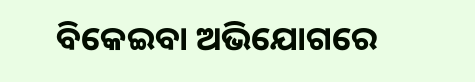ବିକେଇବା ଅଭିଯୋଗରେ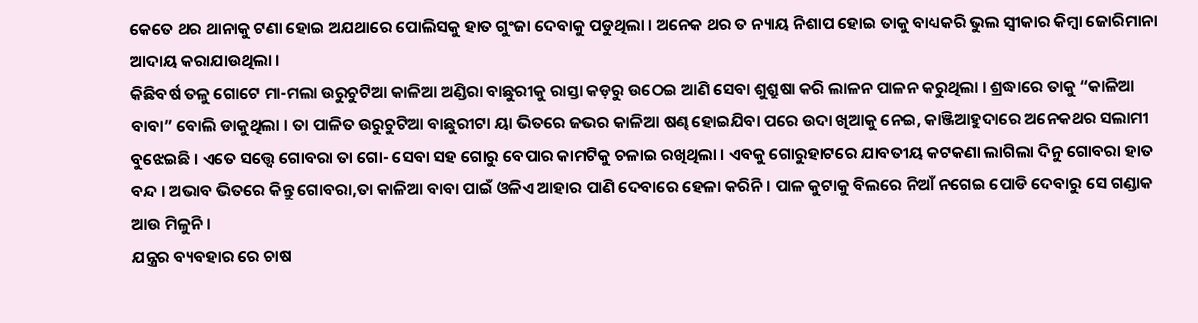କେତେ ଥର ଥାନାକୁ ଟଣା ହୋଇ ଅଯଥାରେ ପୋଲିସକୁ ହାତ ଗୁଂଜା ଦେବାକୁ ପଡୁଥିଲା । ଅନେକ ଥର ତ ନ୍ୟାୟ ନିଶାପ ହୋଇ ତାକୁ ବାଧ୍ୟକରି ଭୁଲ ସ୍ୱୀକାର କିମ୍ବା ଜୋରିମାନା ଆଦାୟ କରାଯାଉଥିଲା ।
କିଛିବର୍ଷ ତଳୁ ଗୋଟେ ମା-ମଲା ଉରୁଚୁଟିଆ କାଳିଆ ଅଣ୍ଡିରା ବାଛୁରୀକୁ ରାସ୍ତା କଡ଼ରୁ ଉଠେଇ ଆଣି ସେବା ଶୁଶ୍ରୁଷା କରି ଲାଳନ ପାଳନ କରୁଥିଲା । ଶ୍ରଦ୍ଧାରେ ତାକୁ “କାଳିଆ ବାବା” ବୋଲି ଡାକୁଥିଲା । ତା ପାଳିତ ଉରୁଚୁଟିଆ ବାଛୁରୀଟା ୟା ଭିତରେ ଜଭର କାଳିଆ ଷଣ୍ଢ ହୋଇଯିବା ପରେ ଉଦା ଖିଆକୁ ନେଇ, କାଞ୍ଜିଆହୁଦାରେ ଅନେକଥର ସଲାମୀ ବୁଝେଇଛି । ଏତେ ସତ୍ତ୍ୱେ ଗୋବରା ତା ଗୋ- ସେବା ସହ ଗୋରୁ ବେପାର କାମଟିକୁ ଚଳାଇ ରଖିଥିଲା । ଏବକୁ ଗୋରୁହାଟରେ ଯାବତୀୟ କଟକଣା ଲାଗିଲା ଦିନୁ ଗୋବରା ହାତ ବନ୍ଦ । ଅଭାବ ଭିତରେ କିନ୍ତୁ ଗୋବରା,ତା କାଳିଆ ବାବା ପାଇଁ ଓଳିଏ ଆହାର ପାଣି ଦେବାରେ ହେଳା କରିନି। ପାଳ କୁଟାକୁ ବିଲରେ ନିଆଁ ନଗେଇ ପୋଡି ଦେବାରୁ ସେ ଗଣ୍ଡାକ ଆଉ ମିଳୁନି ।
ଯନ୍ତ୍ରର ବ୍ୟବହାର ରେ ଚାଷ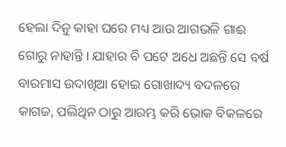ହେଲା ଦିନୁ କାହା ଘରେ ମଧ୍ୟ ଆଉ ଆଗଭଳି ଗାଈ ଗୋରୁ ନାହାନ୍ତି। ଯାହାର ବି ପଟେ ଅଧେ ଅଛନ୍ତି ସେ ବର୍ଷ ବାରମାସ ଉଦାଖିଆ ହୋଇ ଗୋଖାଦ୍ୟ ବଦଳରେ କାଗଜ, ପଲିଥିନ ଠାରୁ ଆରମ୍ଭ କରି ଭୋକ ବିକଳରେ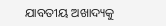ଯାବତୀୟ ଅଖାଦ୍ୟକୁ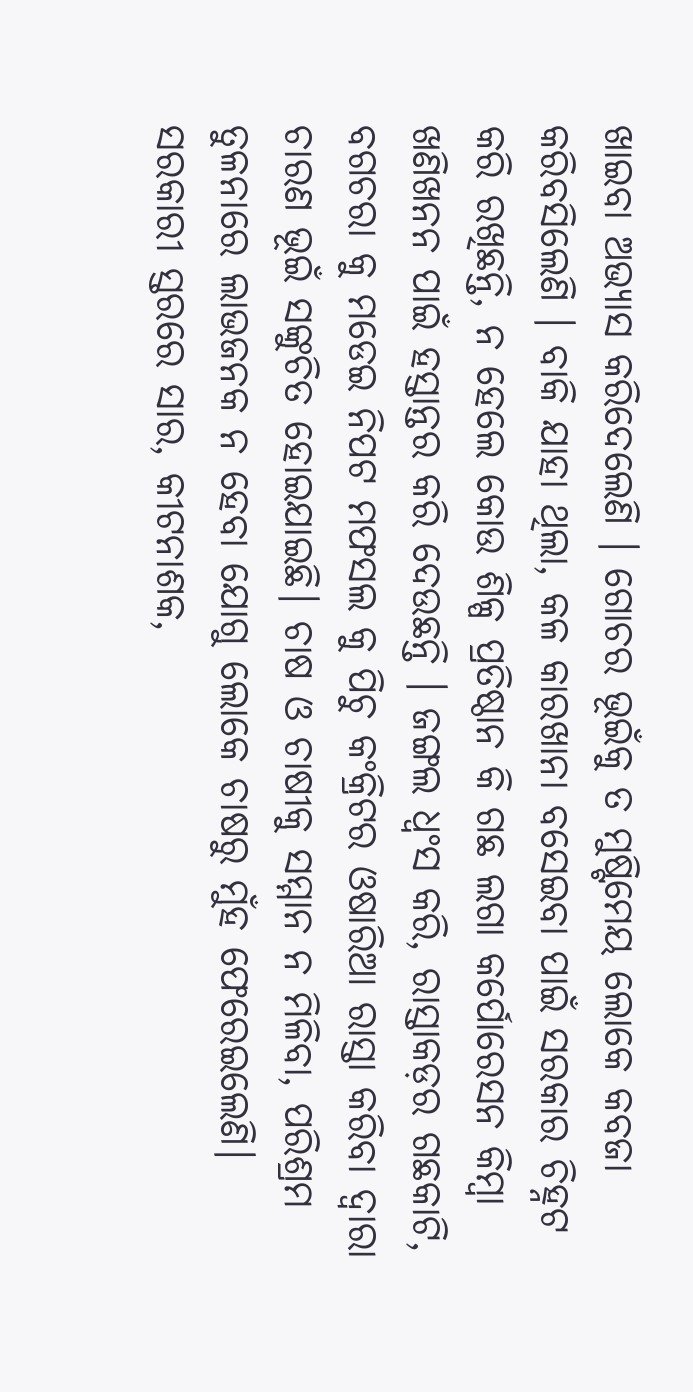ଖାଇବା ଅଭ୍ୟାସ କରିଦେଲେଣି । ଗୋଚର ଭୂଇଁକୁ ତ ମୁଷ୍ଟିମେୟ ଲୋକେ କବଜା କରିବସିଲେଣି । ବାକି ଯାହା ଥିଲା, କଳ କାରଖାନା ବସେଇବା ପାଇଁ ସରକାର ଚିହ୍ନଟ କରି ରଖିଛନ୍ତି, ନ ହେଲେ କୋଉ ଶିଳ୍ପ ପ୍ରତିଷ୍ଠାନ କି ଗଛ ଲଗା କର୍ପୋରେସନ କିମ୍ବା ଖଣିଖନନ ପାଇଁ ହସ୍ତାନ୍ତର କରି ଦେଉଛନ୍ତି । ଜଙ୍ଗଲ ଧ୍ୱଂସ କରି, ରାସ୍ତାକଡ଼ର ଗଛକାଟି, ବଗଚରା କୁ ମଡେଇ ନିପଟ ମଫସଲ କୁ ପିଚୁ କଂକ୍ରିଟର ଓଷାରିଆ ରାସ୍ତା କରିବା ଦ୍ୱାରା ଚାରଣ ଭୂଇଁ ସଙ୍କୁଚିତ ହୋଇଯାଇଛି। ଚାଷ ଓ ଚାଷୀକୁ ସମ୍ମାନ ନ ମିଳିବା, ପରିଶ୍ରମ ତୁଳନାରେ ଲାଭଜନକ ନ ହେବା ଯୋଗୁ ଲୋକେ ଚାଷରୁ ମୁଁହ ଫେରେଇଲେଣି।
ସରକାରୀ ସ୍ତରରେ ସାର, କୀଟନାଶକ,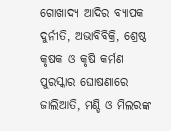ଗୋଖାଦ୍ୟ ଆଦିର ବ୍ୟାପକ ଦୁର୍ନୀତି, ଅଭାବିବିକ୍ରି, ଶ୍ରେଷ୍ଠ କୃଷକ ଓ କୃଷି କର୍ମଣ ପୁରସ୍କାର ଘୋଷଣାରେ ଜାଲିଆତି, ମଣ୍ଡି ଓ ମିଲରଙ୍କ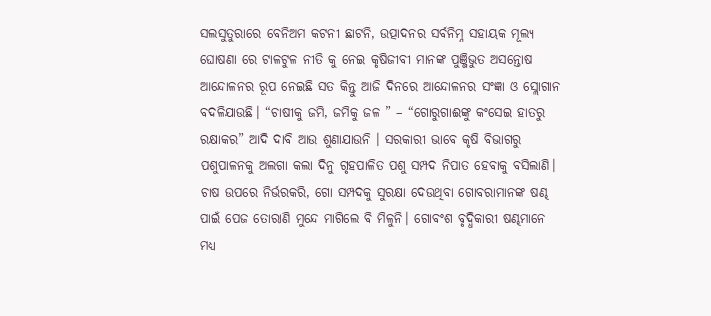ସଲସୁତୁରାରେ ବେନିଅମ କଟନୀ ଛାଟନି, ଉତ୍ପାଦନର ସର୍ବନିମ୍ନ ସହାୟକ ମୂଲ୍ୟ ଘୋଷଣା ରେ ଟାଳଟୁଳ ନୀତି କୁ ନେଇ କୃଷିଜୀବୀ ମାନଙ୍କ ପୁଞ୍ଜିଭୁତ ଅସନ୍ତୋଷ ଆନ୍ଦୋଳନର ରୂପ ନେଇଛି ସତ କିନ୍ତୁ ଆଜି ଦିନରେ ଆନ୍ଦୋଳନର ସଂଜ୍ଞା ଓ ସ୍ଲୋଗାନ ବଦଳିଯାଉଛି। “ଚାଷୀକୁ ଜମି, ଜମିକୁ ଜଳ ” – “ଗୋରୁଗାଈଙ୍କୁ କଂସେଇ ହାତରୁ ରକ୍ଷାକର” ଆଦି ଦାବି ଆଉ ଶୁଣାଯାଉନି । ସରକାରୀ ଭାବେ କୃଷି ବିଭାଗରୁ ପଶୁପାଳନକୁ ଅଲଗା କଲା ଦିନୁ ଗୃହପାଳିତ ପଶୁ ସମ୍ପଦ ନିପାତ ହେବାକୁ ବସିଲାଣି। ଚାଷ ଉପରେ ନିର୍ଭରକରି, ଗୋ ସମ୍ପଦକୁ ସୁରକ୍ଷା ଦେଉଥିବା ଗୋବରାମାନଙ୍କ ଷଣ୍ଢ ପାଇଁ ପେଜ ତୋରାଣି ମୁନ୍ଦେ ମାଗିଲେ ବି ମିଳୁନି। ଗୋବଂଶ ବୃଦ୍ଧିକାରୀ ଷଣ୍ଢମାନେ ମଧ୍ୟ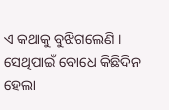ଏ କଥାକୁ ବୁଝିଗଲେଣି ।
ସେଥିପାଇଁ ବୋଧେ କିଛିଦିନ ହେଲା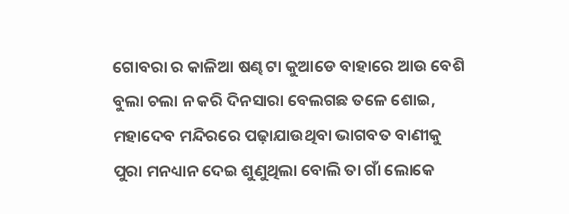ଗୋବରା ର କାଳିଆ ଷଣ୍ଢ ଟା କୁଆଡେ ବାହାରେ ଆଉ ବେଶି ବୁଲା ଚଲା ନ କରି ଦିନସାରା ବେଲଗଛ ତଳେ ଶୋଇ, ମହାଦେବ ମନ୍ଦିରରେ ପଢ଼ାଯାଉଥିବା ଭାଗବତ ବାଣୀକୁ ପୁରା ମନଧ୍ୟାନ ଦେଇ ଶୁଣୁଥିଲା ବୋଲି ତା ଗାଁ ଲୋକେ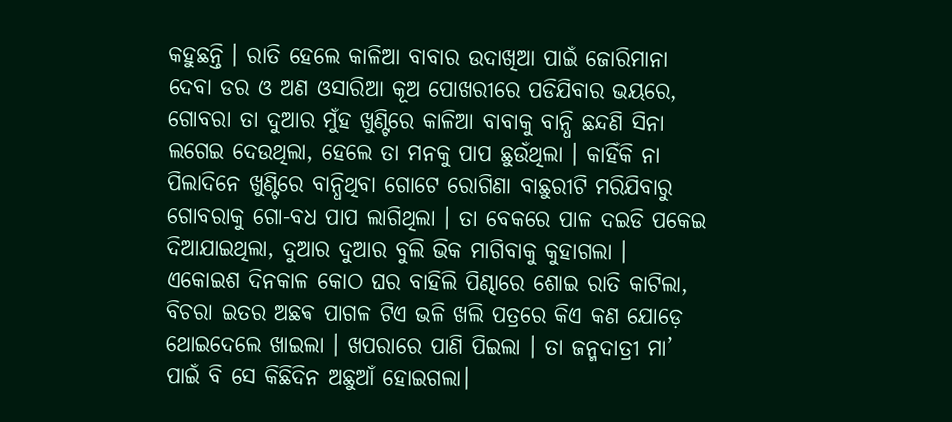କହୁଛନ୍ତି । ରାତି ହେଲେ କାଳିଆ ବାବାର ଉଦାଖିଆ ପାଇଁ ଜୋରିମାନା ଦେବା ଡର ଓ ଅଣ ଓସାରିଆ କୂଅ ପୋଖରୀରେ ପଡିଯିବାର ଭୟରେ, ଗୋବରା ତା ଦୁଆର ମୁଁହ ଖୁଣ୍ଟିରେ କାଳିଆ ବାବାକୁ ବାନ୍ଧି ଛନ୍ଦଣି ସିନା ଲଗେଇ ଦେଉଥିଲା, ହେଲେ ତା ମନକୁ ପାପ ଛୁଉଁଥିଲା । କାହିଁକି ନା ପିଲାଦିନେ ଖୁଣ୍ଟିରେ ବାନ୍ଧିଥିବା ଗୋଟେ ରୋଗିଣା ବାଛୁରୀଟି ମରିଯିବାରୁ ଗୋବରାକୁ ଗୋ-ବଧ ପାପ ଲାଗିଥିଲା । ତା ବେକରେ ପାଳ ଦଇଡି ପକେଇ ଦିଆଯାଇଥିଲା, ଦୁଆର ଦୁଆର ବୁଲି ଭିକ ମାଗିବାକୁ କୁହାଗଲା ।
ଏକୋଇଶ ଦିନକାଳ କୋଠ ଘର ବାହିଲି ପିଣ୍ଢାରେ ଶୋଇ ରାତି କାଟିଲା, ବିଚରା ଇତର ଅଛଵ ପାଗଳ ଟିଏ ଭଳି ଖଲି ପତ୍ରରେ କିଏ କଣ ଯୋଡ଼େ ଥୋଇଦେଲେ ଖାଇଲା । ଖପରାରେ ପାଣି ପିଇଲା । ତା ଜନ୍ମଦାତ୍ରୀ ମା’ ପାଇଁ ବି ସେ କିଛିଦିନ ଅଛୁଆଁ ହୋଇଗଲା।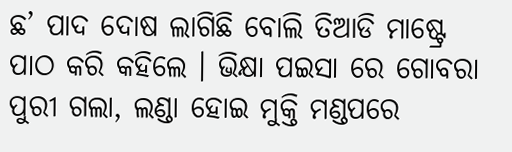ଛ’ ପାଦ ଦୋଷ ଲାଗିଛି ବୋଲି ତିଆଡି ମାଷ୍ଟ୍ରେ ପାଠ କରି କହିଲେ । ଭିକ୍ଷା ପଇସା ରେ ଗୋବରା ପୁରୀ ଗଲା, ଲଣ୍ଡା ହୋଇ ମୁକ୍ତି ମଣ୍ଡପରେ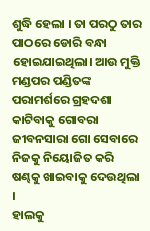ଶୁଦ୍ଧି ହେଲା । ତା ପରଠୁ ତାର ପାଠରେ ଡୋରି ବନ୍ଧା ହୋଇଯାଇଥିଲା। ଆଉ ମୁକ୍ତି ମଣ୍ଡପର ପଣ୍ଡିତଙ୍କ ପରାମର୍ଶରେ ଗ୍ରହଦଶା କାଟିବାକୁ ଗୋବରା ଜୀବନସାରା ଗୋ ସେବାରେ ନିଜକୁ ନିୟୋଜିତ କରି ଷଣ୍ଢକୁ ଖାଇବାକୁ ଦେଉଥିଲା ।
ହାଲକୁ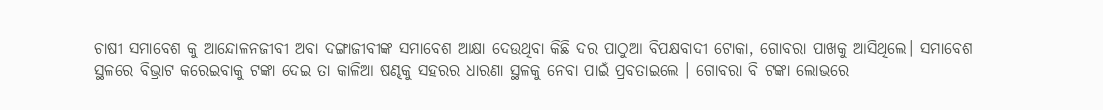ଚାଷୀ ସମାବେଶ କୁ ଆନ୍ଦୋଳନଜୀବୀ ଅବା ଦଙ୍ଗାଜୀବୀଙ୍କ ସମାବେଶ ଆକ୍ଷା ଦେଉଥିବା କିଛି ଦର ପାଠୁଆ ବିପକ୍ଷବାଦୀ ଟୋକା, ଗୋବରା ପାଖକୁ ଆସିଥିଲେ। ସମାବେଶ ସ୍ଥଳରେ ବିଭ୍ରାଟ କରେଇବାକୁ ଟଙ୍କା ଦେଇ ତା କାଳିଆ ଷଣ୍ଢକୁ ସହରର ଧାରଣା ସ୍ଥଳକୁ ନେବା ପାଇଁ ପ୍ରବତାଇଲେ । ଗୋବରା ବି ଟଙ୍କା ଲୋଭରେ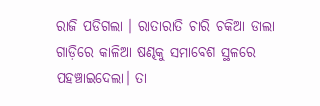ରାଜି ପଡିଗଲା । ରାତାରାତି ଚାରି ଚକିଆ ଡାଲା ଗାଡ଼ିରେ କାଳିଆ ଷଣ୍ଢକୁ ସମାବେଶ ସ୍ଥଳରେ ପହଞ୍ଚାଇଦେଲା। ତା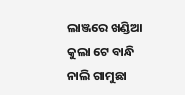ଲାଞ୍ଜରେ ଖଣ୍ଡିଆ କୁଲା ଟେ ବାନ୍ଧି ନାଲି ଗାମୁଛା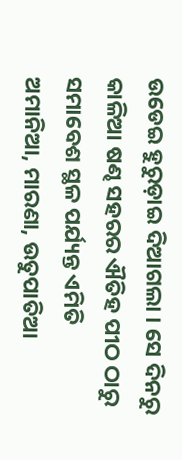ଉଡେଇ ହୁରୁଡ଼ାଇ ଦିଆଗଲା । ସେ ଦିନରୁ କାଳିଆ ଷଣ୍ଢ ସହରର ଐତିହ ପୀଠ ଠାରୁ ସମାବେଶ ସ୍ଥଳ ପର୍ଯ୍ୟନ୍ତ ଏମିତି ଅମାନିଆ, ମାରଣା, ଉତୁପାତିଆ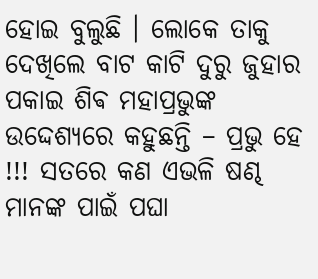ହୋଇ ବୁଲୁଛି । ଲୋକେ ତାକୁ ଦେଖିଲେ ବାଟ କାଟି ଦୁରୁ ଜୁହାର ପକାଇ ଶିଵ ମହାପ୍ରଭୁଙ୍କ ଉଦ୍ଦେଶ୍ୟରେ କହୁଛନ୍ତି – ପ୍ରଭୁ ହେ !!! ସତରେ କଣ ଏଭଳି ଷଣ୍ଢ ମାନଙ୍କ ପାଇଁ ପଘା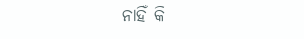ନାହିଁ କି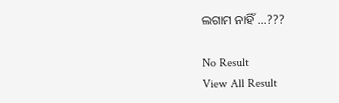ଲଗାମ ନାହିଁ …???

No Result
View All Result